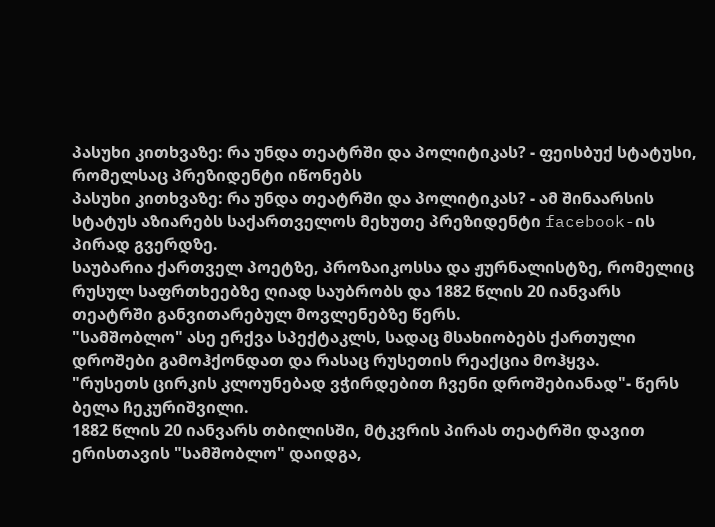პასუხი კითხვაზე: რა უნდა თეატრში და პოლიტიკას? - ფეისბუქ სტატუსი, რომელსაც პრეზიდენტი იწონებს
პასუხი კითხვაზე: რა უნდა თეატრში და პოლიტიკას? - ამ შინაარსის სტატუს აზიარებს საქართველოს მეხუთე პრეზიდენტი facebook-ის პირად გვერდზე.
საუბარია ქართველ პოეტზე, პროზაიკოსსა და ჟურნალისტზე, რომელიც რუსულ საფრთხეებზე ღიად საუბრობს და 1882 წლის 20 იანვარს თეატრში განვითარებულ მოვლენებზე წერს.
"სამშობლო" ასე ერქვა სპექტაკლს, სადაც მსახიობებს ქართული დროშები გამოჰქონდათ და რასაც რუსეთის რეაქცია მოჰყვა.
"რუსეთს ცირკის კლოუნებად ვჭირდებით ჩვენი დროშებიანად"- წერს ბელა ჩეკურიშვილი.
1882 წლის 20 იანვარს თბილისში, მტკვრის პირას თეატრში დავით ერისთავის "სამშობლო" დაიდგა,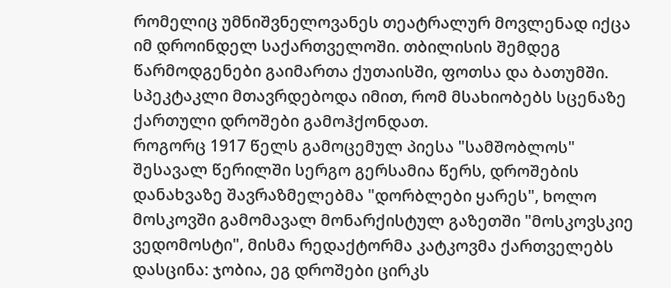რომელიც უმნიშვნელოვანეს თეატრალურ მოვლენად იქცა იმ დროინდელ საქართველოში. თბილისის შემდეგ წარმოდგენები გაიმართა ქუთაისში, ფოთსა და ბათუმში. სპეკტაკლი მთავრდებოდა იმით, რომ მსახიობებს სცენაზე ქართული დროშები გამოჰქონდათ.
როგორც 1917 წელს გამოცემულ პიესა "სამშობლოს" შესავალ წერილში სერგო გერსამია წერს, დროშების დანახვაზე შავრაზმელებმა "დორბლები ყარეს", ხოლო მოსკოვში გამომავალ მონარქისტულ გაზეთში "მოსკოვსკიე ვედომოსტი", მისმა რედაქტორმა კატკოვმა ქართველებს დასცინა: ჯობია, ეგ დროშები ცირკს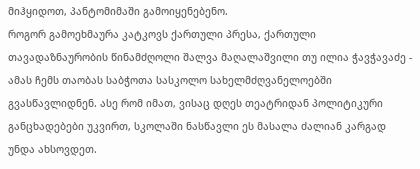მიჰყიდოთ, პანტომიმაში გამოიყენებენო.
როგორ გამოეხმაურა კატკოვს ქართული პრესა, ქართული თავადაზნაურობის წინამძღოლი შალვა მაღალაშვილი თუ ილია ჭავჭავაძე - ამას ჩემს თაობას საბჭოთა სასკოლო სახელმძღვანელოებში გვასწავლიდნენ. ასე რომ იმათ, ვისაც დღეს თეატრიდან პოლიტიკური განცხადებები უკვირთ, სკოლაში ნასწავლი ეს მასალა ძალიან კარგად უნდა ახსოვდეთ.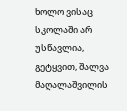ხოლო ვისაც სკოლაში არ უსწავლია, გეტყვით, შალვა მაღალაშვილის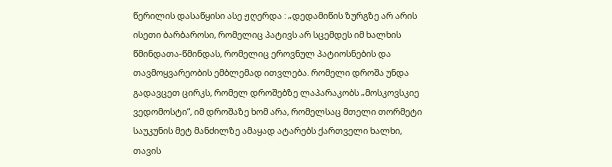წერილის დასაწყისი ასე ჟღერდა : „დედამიწის ზურგზე არ არის ისეთი ბარბაროსი, რომელიც პატივს არ სცემდეს იმ ხალხის წმინდათა-წმინდას, რომელიც ეროვნულ პატიოსნების და თავმოყვარეობის ემბლემად ითვლება. რომელი დროშა უნდა გადავცეთ ცირკს, რომელ დროშებზე ლაპარაკობს „მოსკოვსკიე ვედომოსტი“, იმ დროშაზე ხომ არა, რომელსაც მთელი თორმეტი საუკუნის მეტ მანძილზე ამაყად ატარებს ქართველი ხალხი, თავის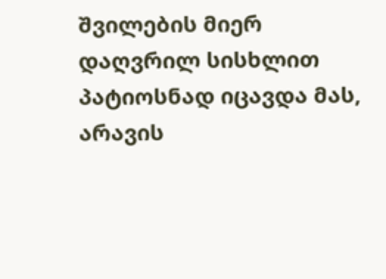შვილების მიერ დაღვრილ სისხლით პატიოსნად იცავდა მას, არავის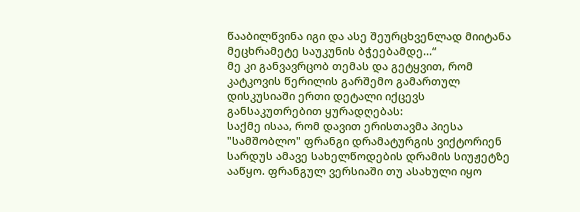წააბილწვინა იგი და ასე შეურცხვენლად მიიტანა მეცხრამეტე საუკუნის ბჭეებამდე...“
მე კი განვავრცობ თემას და გეტყვით, რომ კატკოვის წერილის გარშემო გამართულ დისკუსიაში ერთი დეტალი იქცევს განსაკუთრებით ყურადღებას:
საქმე ისაა, რომ დავით ერისთავმა პიესა "სამშობლო" ფრანგი დრამატურგის ვიქტორიენ სარდუს ამავე სახელწოდების დრამის სიუჟეტზე ააწყო. ფრანგულ ვერსიაში თუ ასახული იყო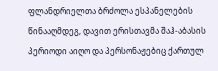ფლანდრიელთა ბრძოლა ესპანელების წინააღმდეგ, დავით ერისთავმა შაჰ-აბასის პერიოდი აიღო და პერსონაჟებიც ქართულ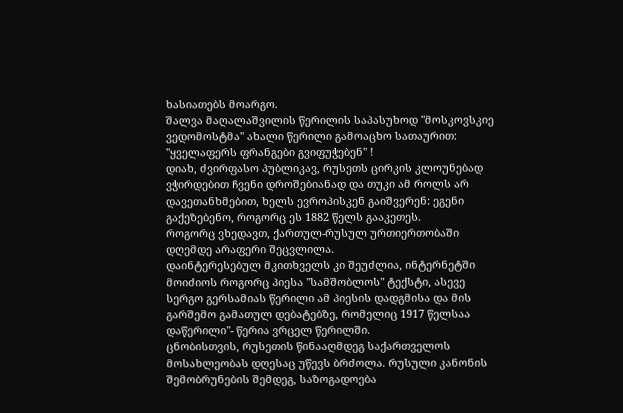ხასიათებს მოარგო.
შალვა მაღალაშვილის წერილის საპასუხოდ "მოსკოვსკიე ვედომოსტმა" ახალი წერილი გამოაცხო სათაურით: "ყველაფერს ფრანგები გვიფუჭებენ" !
დიახ, ძვირფასო პუბლიკავ, რუსეთს ცირკის კლოუნებად ვჭირდებით ჩვენი დროშებიანად და თუკი ამ როლს არ დავეთანხმებით, ხელს ევროპისკენ გაიშვერენ: ეგენი გაქეზებენო, როგორც ეს 1882 წელს გააკეთეს.
როგორც ვხედავთ, ქართულ-რუსულ ურთიერთობაში დღემდე არაფერი შეცვლილა.
დაინტერესებულ მკითხველს კი შეუძლია, ინტერნეტში მოიძიოს როგორც პიესა "სამშობლოს" ტექსტი, ასევე სერგო გერსამიას წერილი ამ პიესის დადგმისა და მის გარშემო გამათულ დებატებზე, რომელიც 1917 წელსაა დაწერილი"- წერია ვრცელ წერილში.
ცნობისთვის, რუსეთის წინააღმდეგ საქართველოს მოსახლეობას დღესაც უწევს ბრძოლა. რუსული კანონის შემობრუნების შემდეგ, საზოგადოება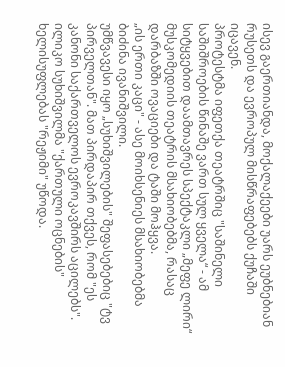ისევ გაერთიანდა, მოქალაქეები უარს ეუბნებიან რუსეთს და ევროპულ მისწრაფებებს ქუჩაში იცავენ.
პროტესტმა იფეთქა თეატრშიც "საშინელი საშიშროების წინაშე ვართ სულ ყველა“ - ამ სიტყვებით დაამთავრეს სპექტაკლი „მეფე ლირი“ მუსკომედიის თეატრის მსახიობებმა, რასაც დარბაზში ოვაციები და ტაში მოჰყვა.
„ის ერთი კაცი" - ასე მოიხსენიეს მსახიობებმა ბიძინა ივანიშვილი.
უმწვავესი იყო „სუხიშვილების" შეფასებებიც "ტვ პირველთან". მათ პირდაპირ თქვეს, რომ "ეს კანონი საქართველოს ევროკავშირს აცილებს". ილიკო სუხიშვილმა "ქართული ოცნების" ხელისუფლებას "რეჟიმი" უწოდა.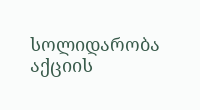სოლიდარობა აქციის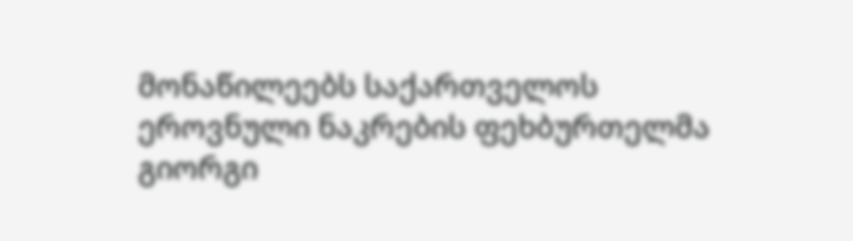მონაწილეებს საქართველოს ეროვნული ნაკრების ფეხბურთელმა გიორგი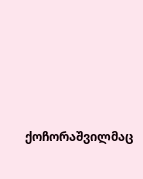ქოჩორაშვილმაც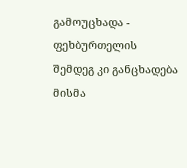გამოუცხადა - ფეხბურთელის შემდეგ კი განცხადება მისმა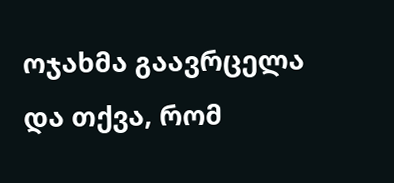ოჯახმა გაავრცელა და თქვა, რომ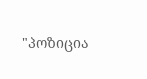"პოზიცია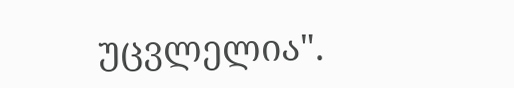უცვლელია".